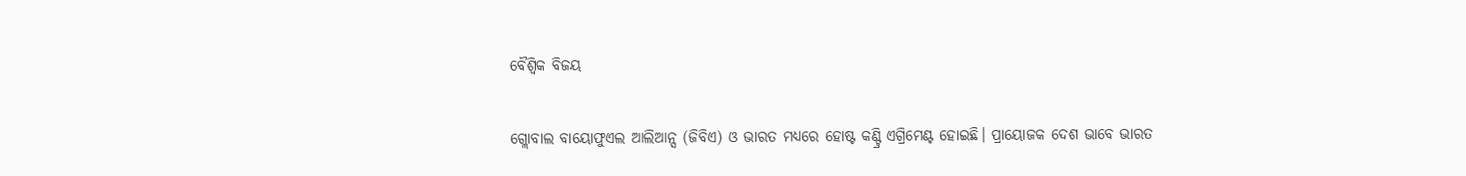ବୈଶ୍ୱିକ ବିଜୟ

ଗ୍ଲୋବାଲ ବାୟୋଫୁଏଲ ଆଲିଆନ୍ସ (ଜିବିଏ) ଓ ଭାରତ ମଧ୍ୟରେ ହୋଷ୍ଟ କଣ୍ଟ୍ରି ଏଗ୍ରିମେଣ୍ଟ ହୋଇଛି। ପ୍ରାୟୋଜକ ଦେଶ ଭାବେ ଭାରତ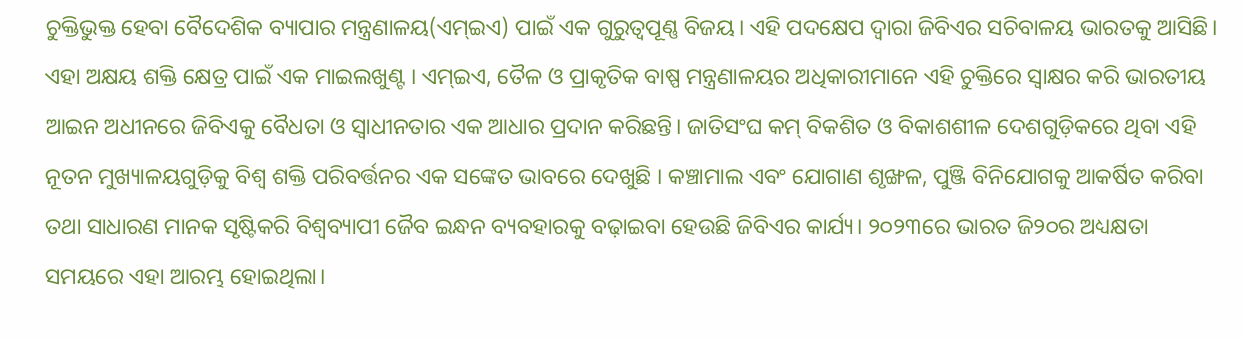ଚୁକ୍ତିଭୁକ୍ତ ହେବା ବୈଦେଶିକ ବ୍ୟାପାର ମନ୍ତ୍ରଣାଳୟ(ଏମ୍‌ଇଏ) ପାଇଁ ଏକ ଗୁରୁତ୍ୱପୂଣ୍ଣ ବିଜୟ। ଏହି ପଦକ୍ଷେପ ଦ୍ୱାରା ଜିବିଏର ସଚିବାଳୟ ଭାରତକୁ ଆସିଛି। ଏହା ଅକ୍ଷୟ ଶକ୍ତି କ୍ଷେତ୍ର ପାଇଁ ଏକ ମାଇଲଖୁଣ୍ଟ । ଏମ୍‌ଇଏ, ତୈଳ ଓ ପ୍ରାକୃତିକ ବାଷ୍ପ ମନ୍ତ୍ରଣାଳୟର ଅଧିକାରୀମାନେ ଏହି ଚୁକ୍ତିରେ ସ୍ବାକ୍ଷର କରି ଭାରତୀୟ ଆଇନ ଅଧୀନରେ ଜିବିଏକୁ ବୈଧତା ଓ ସ୍ବାଧୀନତାର ଏକ ଆଧାର ପ୍ରଦାନ କରିଛନ୍ତି। ଜାତିସଂଘ କମ୍‌ ବିକଶିତ ଓ ବିକାଶଶୀଳ ଦେଶଗୁଡ଼ିକରେ ଥିବା ଏହି ନୂତନ ମୁଖ୍ୟାଳୟଗୁଡ଼ିକୁ ବିଶ୍ୱ ଶକ୍ତି ପରିବର୍ତ୍ତନର ଏକ ସଙ୍କେତ ଭାବରେ ଦେଖୁଛି । କଞ୍ଚାମାଲ ଏବଂ ଯୋଗାଣ ଶୃଙ୍ଖଳ, ପୁଞ୍ଜି ବିନିଯୋଗକୁ ଆକର୍ଷିତ କରିବା ତଥା ସାଧାରଣ ମାନକ ସୃଷ୍ଟିକରି ବିଶ୍ୱବ୍ୟାପୀ ଜୈବ ଇନ୍ଧନ ବ୍ୟବହାରକୁ ବଢ଼ାଇବା ହେଉଛି ଜିବିଏର କାର୍ଯ୍ୟ। ୨୦୨୩ରେ ଭାରତ ଜି୨୦ର ଅଧ୍ୟକ୍ଷତା ସମୟରେ ଏହା ଆରମ୍ଭ ହୋଇଥିଲା।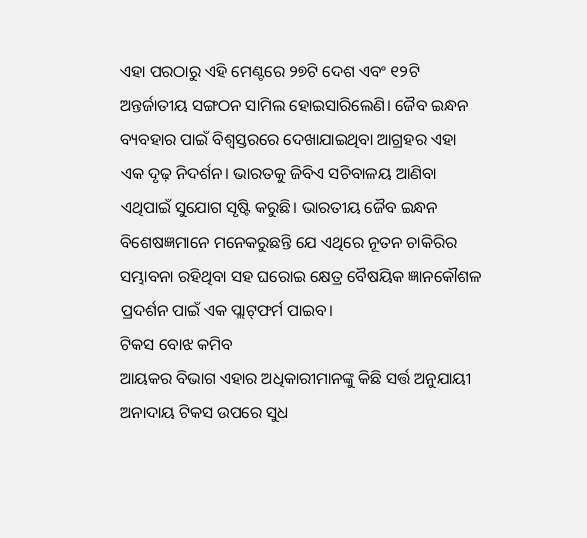ଏହା ପରଠାରୁ ଏହି ମେଣ୍ଟରେ ୨୭ଟି ଦେଶ ଏବଂ ୧୨ଟି ଅନ୍ତର୍ଜାତୀୟ ସଙ୍ଗଠନ ସାମିଲ ହୋଇସାରିଲେଣି। ଜୈବ ଇନ୍ଧନ ବ୍ୟବହାର ପାଇଁ ବିଶ୍ୱସ୍ତରରେ ଦେଖାଯାଇଥିବା ଆଗ୍ରହର ଏହା ଏକ ଦୃଢ଼ ନିଦର୍ଶନ। ଭାରତକୁ ଜିବିଏ ସଚିବାଳୟ ଆଣିବା ଏଥିପାଇଁ ସୁଯୋଗ ସୃଷ୍ଟି କରୁଛି। ଭାରତୀୟ ଜୈବ ଇନ୍ଧନ ବିଶେଷଜ୍ଞମାନେ ମନେକରୁଛନ୍ତି ଯେ ଏଥିରେ ନୂତନ ଚାକିରିର ସମ୍ଭାବନା ରହିଥିବା ସହ ଘରୋଇ କ୍ଷେତ୍ର ବୈଷୟିକ ଜ୍ଞାନକୌଶଳ ପ୍ରଦର୍ଶନ ପାଇଁ ଏକ ପ୍ଲାଟ୍‌ଫର୍ମ ପାଇବ।
ଟିକସ ବୋଝ କମିବ
ଆୟକର ବିଭାଗ ଏହାର ଅଧିକାରୀମାନଙ୍କୁ କିଛି ସର୍ତ୍ତ ଅନୁଯାୟୀ ଅନାଦାୟ ଟିକସ ଉପରେ ସୁଧ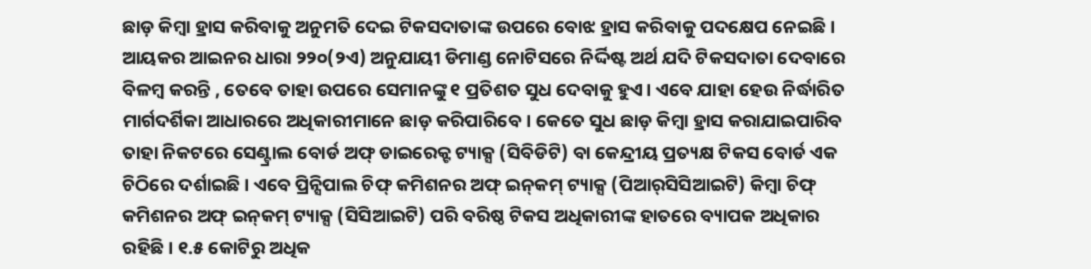ଛାଡ଼ କିମ୍ବା ହ୍ରାସ କରିବାକୁ ଅନୁମତି ଦେଇ ଟିକସଦାତାଙ୍କ ଉପରେ ବୋଝ ହ୍ରାସ କରିବାକୁ ପଦକ୍ଷେପ ନେଇଛି। ଆୟକର ଆଇନର ଧାରା ୨୨୦(୨ଏ) ଅନୁଯାୟୀ ଡିମାଣ୍ଡ ନୋଟିସରେ ନିର୍ଦ୍ଦିଷ୍ଟ ଅର୍ଥ ଯଦି ଟିକସଦାତା ଦେବାରେ ବିଳମ୍ବ କରନ୍ତି , ତେବେ ତାହା ଉପରେ ସେମାନଙ୍କୁ ୧ ପ୍ରତିଶତ ସୁଧ ଦେବାକୁ ହୁଏ। ଏବେ ଯାହା ହେଉ ନିର୍ଦ୍ଧାରିତ ମାର୍ଗଦର୍ଶିକା ଆଧାରରେ ଅଧିକାରୀମାନେ ଛାଡ଼ କରିପାରିବେ। କେତେ ସୁଧ ଛାଡ଼ କିମ୍ବା ହ୍ରାସ କରାଯାଇପାରିବ ତାହା ନିକଟରେ ସେଣ୍ଟ୍ରାଲ ବୋର୍ଡ ଅଫ୍‌ ଡାଇରେକ୍ଟ ଟ୍ୟାକ୍ସ (ସିବିଡିଟି) ବା କେନ୍ଦ୍ରୀୟ ପ୍ରତ୍ୟକ୍ଷ ଟିକସ ବୋର୍ଡ ଏକ ଚିଠିରେ ଦର୍ଶାଇଛି । ଏବେ ପ୍ରିନ୍ସିପାଲ ଚିଫ୍‌ କମିଶନର ଅଫ୍‌ ଇନ୍‌କମ୍‌ ଟ୍ୟାକ୍ସ (ପିଆର୍‌ସିସିଆଇଟି) କିମ୍ବା ଚିଫ୍‌ କମିଶନର ଅଫ୍‌ ଇନ୍‌କମ୍‌ ଟ୍ୟାକ୍ସ (ସିସିଆଇଟି) ପରି ବରିଷ୍ଠ ଟିକସ ଅଧିକାରୀଙ୍କ ହାତରେ ବ୍ୟାପକ ଅଧିକାର ରହିଛି। ୧.୫ କୋଟିରୁ ଅଧିକ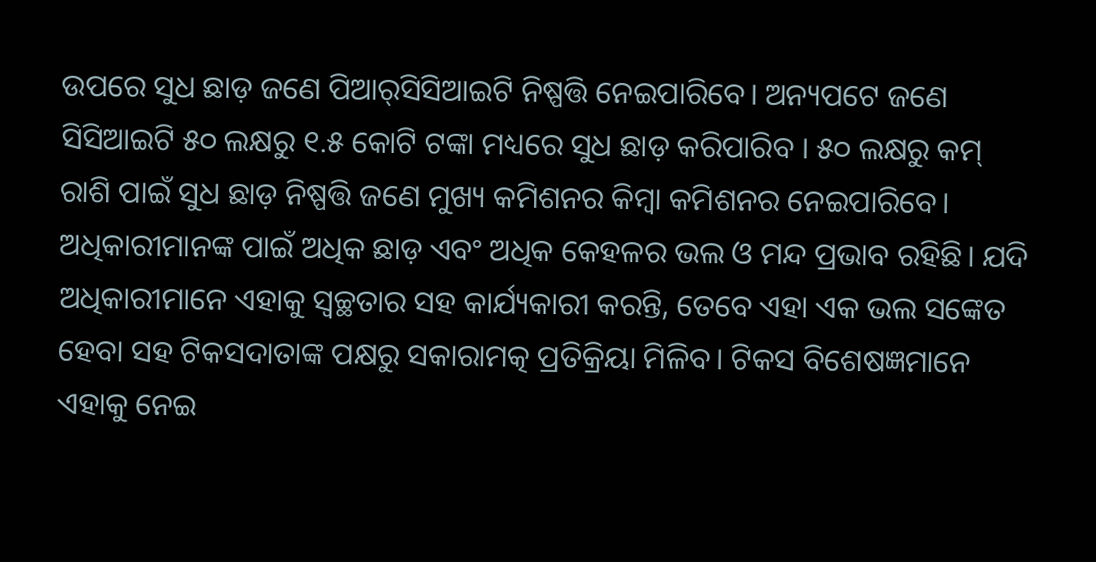ଉପରେ ସୁଧ ଛାଡ଼ ଜଣେ ପିଆର୍‌ସିସିଆଇଟି ନିଷ୍ପତ୍ତି ନେଇପାରିବେ। ଅନ୍ୟପଟେ ଜଣେ ସିସିଆଇଟି ୫୦ ଲକ୍ଷରୁ ୧.୫ କୋଟି ଟଙ୍କା ମଧ୍ୟରେ ସୁଧ ଛାଡ଼ କରିପାରିବ । ୫୦ ଲକ୍ଷରୁ କମ୍‌ ରାଶି ପାଇଁ ସୁଧ ଛାଡ଼ ନିଷ୍ପତ୍ତି ଜଣେ ମୁଖ୍ୟ କମିଶନର କିମ୍ବା କମିଶନର ନେଇପାରିବେ। ଅଧିକାରୀମାନଙ୍କ ପାଇଁ ଅଧିକ ଛାଡ଼ ଏବଂ ଅଧିକ କେହଳର ଭଲ ଓ ମନ୍ଦ ପ୍ରଭାବ ରହିଛି। ଯଦି ଅଧିକାରୀମାନେ ଏହାକୁ ସ୍ବଚ୍ଛତାର ସହ କାର୍ଯ୍ୟକାରୀ କରନ୍ତି, ତେବେ ଏହା ଏକ ଭଲ ସଙ୍କେତ ହେବା ସହ ଟିକସଦାତାଙ୍କ ପକ୍ଷରୁ ସକାରାମତ୍କ ପ୍ରତିକ୍ରିୟା ମିଳିବ। ଟିକସ ବିଶେଷଜ୍ଞମାନେ ଏହାକୁ ନେଇ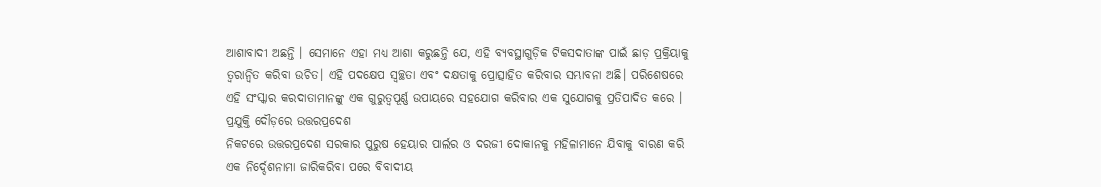ଆଶାବାଦୀ ଅଛନ୍ତି । ସେମାନେ ଏହା ମଧ୍ୟ ଆଶା କରୁଛନ୍ତି ଯେ, ଏହି ବ୍ୟବସ୍ଥାଗୁଡ଼ିକ ଟିକସଦାତାଙ୍କ ପାଇଁ ଛାଡ଼ ପ୍ରକ୍ରିୟାକୁ ତ୍ୱରାନ୍ବିତ କରିବା ଉଚିତ। ଏହି ପଦକ୍ଷେପ ସ୍ବଚ୍ଛତା ଏବଂ ଦକ୍ଷତାକୁ ପ୍ରୋତ୍ସାହିତ କରିବାର ସମ୍ଭାବନା ଅଛି। ପରିଶେଷରେ ଏହି ସଂସ୍କାର କରଦାତାମାନଙ୍କୁ ଏକ ଗୁରୁତ୍ୱପୂର୍ଣ୍ଣ ଉପାୟରେ ସହଯୋଗ କରିବାର ଏକ ସୁଯୋଗକୁ ପ୍ରତିପାଦିତ କରେ ।
ପ୍ରଯୁକ୍ତି ଦୌଡ଼ରେ ଉତ୍ତରପ୍ରଦେଶ
ନିକଟରେ ଉତ୍ତରପ୍ରଦେଶ ସରକାର ପୁରୁଷ ହେୟାର ପାର୍ଲର ଓ ଦରଜୀ ଦୋକାନକୁ ମହିଳାମାନେ ଯିବାକୁ ବାରଣ କରି ଏକ ନିର୍ଦ୍ଦେଶନାମା ଜାରିକରିବା ପରେ ବିବାଦୀୟ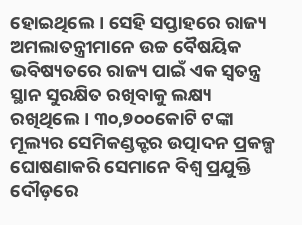ହୋଇଥିଲେ। ସେହି ସପ୍ତାହରେ ରାଜ୍ୟ ଅମଲାତନ୍ତ୍ରୀମାନେ ଉଚ୍ଚ ବୈଷୟିକ ଭବିଷ୍ୟତରେ ରାଜ୍ୟ ପାଇଁ ଏକ ସ୍ବତନ୍ତ୍ର ସ୍ଥାନ ସୁରକ୍ଷିତ ରଖିବାକୁ ଲକ୍ଷ୍ୟ ରଖିଥିଲେ। ୩୦,୭୦୦କୋଟି ଟଙ୍କା ମୂଲ୍ୟର ସେମିକଣ୍ଡକ୍ଟର ଉତ୍ପାଦନ ପ୍ରକଳ୍ପ ଘୋଷଣାକରି ସେମାନେ ବିଶ୍ୱ ପ୍ରଯୁକ୍ତି ଦୌଡ଼ରେ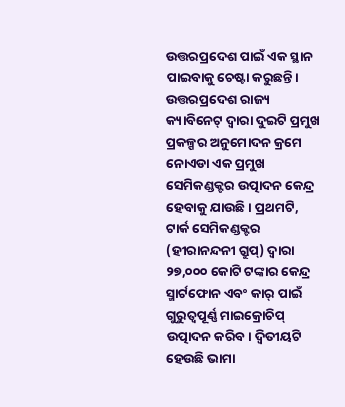ଉତ୍ତରପ୍ରଦେଶ ପାଇଁ ଏକ ସ୍ଥାନ ପାଇବାକୁ ଚେଷ୍ଟା କରୁଛନ୍ତି। ଉତ୍ତରପ୍ରଦେଶ ରାଜ୍ୟ କ୍ୟାବିନେଟ୍‌ ଦ୍ୱାରା ଦୁଇଟି ପ୍ରମୁଖ ପ୍ରକଳ୍ପର ଅନୁମୋଦନ କ୍ରମେ ନୋଏଡା ଏକ ପ୍ରମୁଖ ସେମିକଣ୍ଡକ୍ଟର ଉତ୍ପାଦନ କେନ୍ଦ୍ର ହେବାକୁ ଯାଉଛି। ପ୍ରଥମଟି, ଟାର୍କ ସେମିକଣ୍ଡକ୍ଟର (ହୀରାନନ୍ଦନୀ ଗ୍ରୁପ୍‌) ଦ୍ୱାରା ୨୭,୦୦୦ କୋଟି ଟଙ୍କାର କେନ୍ଦ୍ର ସ୍ମାର୍ଟଫୋନ ଏବଂ କାର୍‌ ପାଇଁ ଗୁରୁତ୍ୱପୂର୍ଣ୍ଣ ମାଇକ୍ରୋଚିପ୍‌ ଉତ୍ପାଦନ କରିବ। ଦ୍ୱିତୀୟଟି ହେଉଛି ଭାମା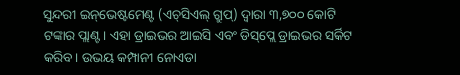ସୁନ୍ଦରୀ ଇନ୍‌ଭେଷ୍ଟମେଣ୍ଟ (ଏଚ୍‌ସିଏଲ୍‌ ଗ୍ରୁପ୍‌) ଦ୍ୱାରା ୩,୭୦୦ କୋଟି ଟଙ୍କାର ପ୍ଲାଣ୍ଟ। ଏହା ଡ୍ରାଇଭର ଆଇସି ଏବଂ ଡିସ୍‌ପ୍ଲେ ଡ୍ରାଇଭର ସର୍କିଟ କରିବ। ଉଭୟ କମ୍ପାନୀ ନୋଏଡା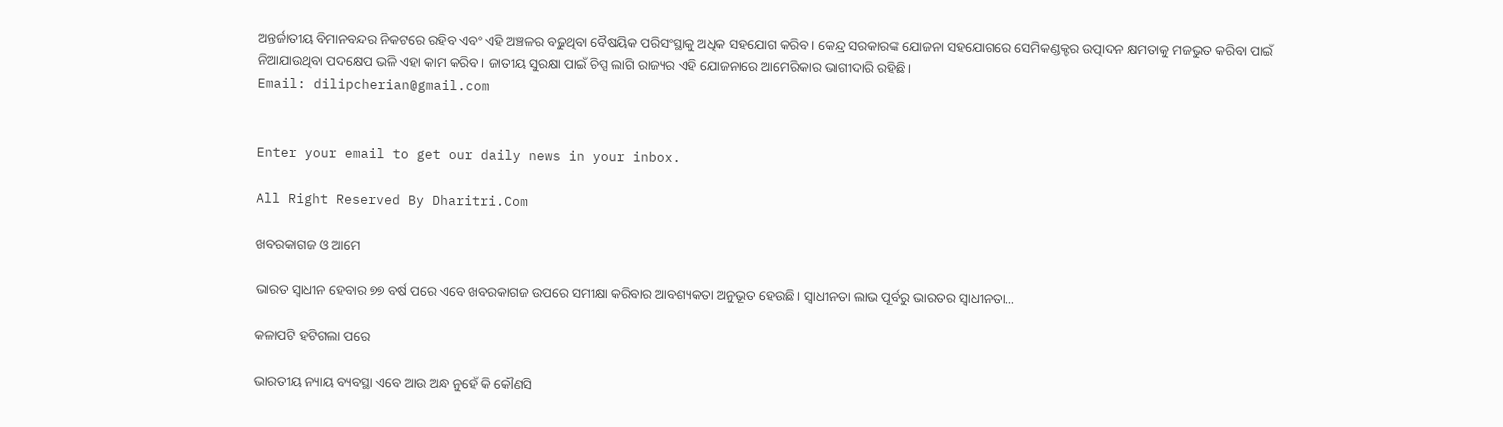ଅନ୍ତର୍ଜାତୀୟ ବିମାନବନ୍ଦର ନିକଟରେ ରହିବ ଏବଂ ଏହି ଅଞ୍ଚଳର ବଢ଼ୁଥିବା ବୈଷୟିକ ପରିସଂସ୍ଥାକୁ ଅଧିକ ସହଯୋଗ କରିବ। କେନ୍ଦ୍ର ସରକାରଙ୍କ ଯୋଜନା ସହଯୋଗରେ ସେମିକଣ୍ଡକ୍ଟର ଉତ୍ପାଦନ କ୍ଷମତାକୁ ମଜଭୁତ କରିବା ପାଇଁ ନିଆଯାଉଥିବା ପଦକ୍ଷେପ ଭଳି ଏହା କାମ କରିବ। ଜାତୀୟ ସୁରକ୍ଷା ପାଇଁ ଚିପ୍ସ ଲାଗି ରାଜ୍ୟର ଏହି ଯୋଜନାରେ ଆମେରିକାର ଭାଗୀଦାରି ରହିଛି।
Email: dilipcherian@gmail.com


Enter your email to get our daily news in your inbox.

All Right Reserved By Dharitri.Com

ଖବରକାଗଜ ଓ ଆମେ

ଭାରତ ସ୍ବାଧୀନ ହେବାର ୭୭ ବର୍ଷ ପରେ ଏବେ ଖବରକାଗଜ ଉପରେ ସମୀକ୍ଷା କରିବାର ଆବଶ୍ୟକତା ଅନୁଭୂତ ହେଉଛି। ସ୍ବାଧୀନତା ଲାଭ ପୂର୍ବରୁ ଭାରତର ସ୍ବାଧୀନତା...

କଳାପଟି ହଟିଗଲା ପରେ

ଭାରତୀୟ ନ୍ୟାୟ ବ୍ୟବସ୍ଥା ଏବେ ଆଉ ଅନ୍ଧ ନୁହେଁ କି କୌଣସି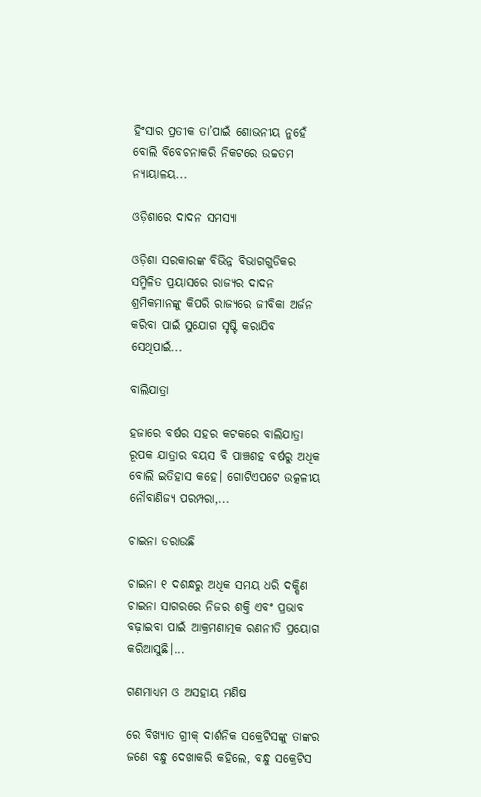ହିଂସାର ପ୍ରତୀକ ତା’ପାଇଁ ଶୋଭନୀୟ ନୁହେଁ ବୋଲି ବିବେଚନାକରି ନିକଟରେ ଉଚ୍ଚତମ ନ୍ୟାୟାଳୟ...

ଓଡ଼ିଶାରେ ଦାଦନ ସମସ୍ୟା

ଓଡ଼ିଶା ସରକାରଙ୍କ ବିଭିନ୍ନ ବିଭାଗଗୁଡିକର ସମ୍ମିଳିତ ପ୍ରୟାସରେ ରାଜ୍ୟର ଦାଦନ ଶ୍ରମିକମାନଙ୍କୁ କିପରି ରାଜ୍ୟରେ ଜୀବିକା ଅର୍ଜନ କରିବା ପାଇଁ ସୁଯୋଗ ସୃଷ୍ଟି କରାଯିବ ସେଥିପାଇଁ...

ବାଲିଯାତ୍ରା

ହଜାରେ ବର୍ଷର ସହର କଟକରେ ବାଲିଯାତ୍ରା ରୂପକ ଯାତ୍ରାର ବୟସ ବି ପାଞ୍ଚଶହ ବର୍ଷରୁ ଅଧିକ ବୋଲି ଇତିହାସ କହେ। ଗୋଟିଏପଟେ ଉତ୍କଳୀୟ ନୌବାଣିଜ୍ୟ ପରମ୍ପରା,...

ଚାଇନା ଡରାଉଛି

ଚାଇନା ୧ ଦଶନ୍ଧରୁ ଅଧିକ ସମୟ ଧରି ଦକ୍ଷିଣ ଚାଇନା ସାଗରରେ ନିଜର ଶକ୍ତି ଏବଂ ପ୍ରଭାବ ବଢ଼ାଇବା ପାଇଁ ଆକ୍ରମଣାତ୍ମକ ରଣନୀତି ପ୍ରୟୋଗ କରିଆସୁଛି।...

ଗଣମାଧ୍ୟମ ଓ ଅସହାୟ ମଣିଷ

ରେ ବିଖ୍ୟାତ ଗ୍ରୀକ୍‌ ଦାର୍ଶନିକ ସକ୍ରେଟିସଙ୍କୁ ତାଙ୍କର ଜଣେ ବନ୍ଧୁ ଦେଖାକରି କହିଲେ, ବନ୍ଧୁ ସକ୍ରେଟିସ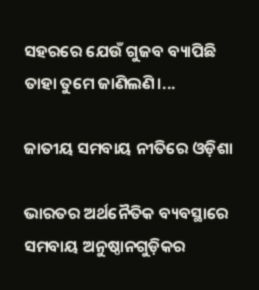ସହରରେ ଯେଉଁ ଗୁଜବ ବ୍ୟାପିଛି ତାହା ତୁମେ ଜାଣିଲଣି।...

ଜାତୀୟ ସମବାୟ ନୀତିରେ ଓଡ଼ିଶା

ଭାରତର ଅର୍ଥନୈତିକ ବ୍ୟବସ୍ଥାରେ ସମବାୟ ଅନୁଷ୍ଠାନଗୁଡ଼ିକର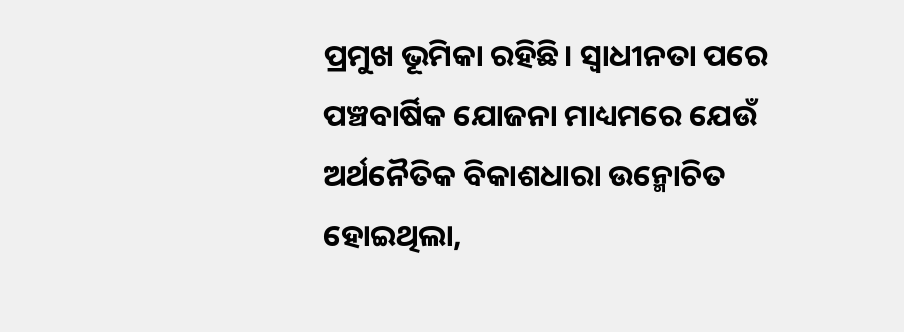ପ୍ରମୁଖ ଭୂମିକା ରହିଛି। ସ୍ବାଧୀନତା ପରେ ପଞ୍ଚବାର୍ଷିକ ଯୋଜନା ମାଧ୍ୟମରେ ଯେଉଁ ଅର୍ଥନୈତିକ ବିକାଶଧାରା ଉନ୍ମୋଚିତ ହୋଇଥିଲା,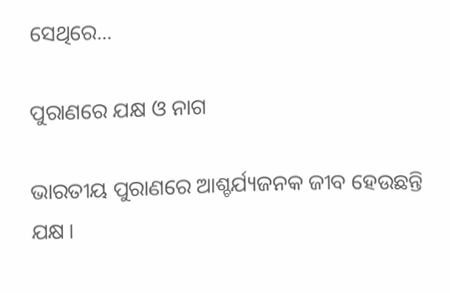ସେଥିରେ...

ପୁରାଣରେ ଯକ୍ଷ ଓ ନାଗ

ଭାରତୀୟ ପୁରାଣରେ ଆଶ୍ଚର୍ଯ୍ୟଜନକ ଜୀବ ହେଉଛନ୍ତି ଯକ୍ଷ।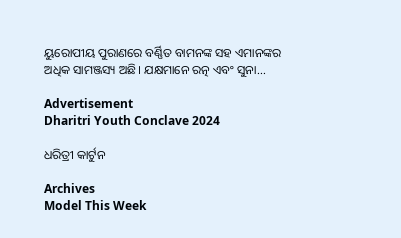ୟୁରୋପୀୟ ପୁରାଣରେ ବର୍ଣ୍ଣିତ ବାମନଙ୍କ ସହ ଏମାନଙ୍କର ଅଧିକ ସାମଞ୍ଜସ୍ୟ ଅଛି। ଯକ୍ଷମାନେ ରତ୍ନ ଏବଂ ସୁନା...

Advertisement
Dharitri Youth Conclave 2024

ଧରିତ୍ରୀ କାର୍ଟୁନ

Archives
Model This Week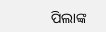ପିଲାଙ୍କ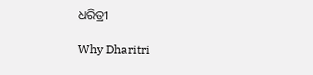ଧରିତ୍ରୀ

Why Dharitri